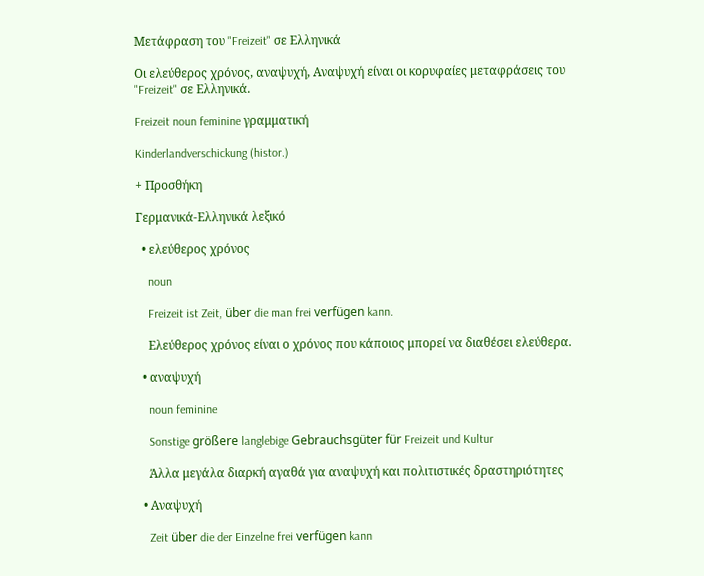Μετάφραση του "Freizeit" σε Ελληνικά

Οι ελεύθερος χρόνος, αναψυχή, Αναψυχή είναι οι κορυφαίες μεταφράσεις του "Freizeit" σε Ελληνικά.

Freizeit noun feminine γραμματική

Kinderlandverschickung (histor.)

+ Προσθήκη

Γερμανικά-Ελληνικά λεξικό

  • ελεύθερος χρόνος

    noun

    Freizeit ist Zeit, über die man frei verfügen kann.

    Ελεύθερος χρόνος είναι ο χρόνος που κάποιος μπορεί να διαθέσει ελεύθερα.

  • αναψυχή

    noun feminine

    Sonstige größere langlebige Gebrauchsgüter für Freizeit und Kultur

    Άλλα μεγάλα διαρκή αγαθά για αναψυχή και πολιτιστικές δραστηριότητες

  • Αναψυχή

    Zeit über die der Einzelne frei verfügen kann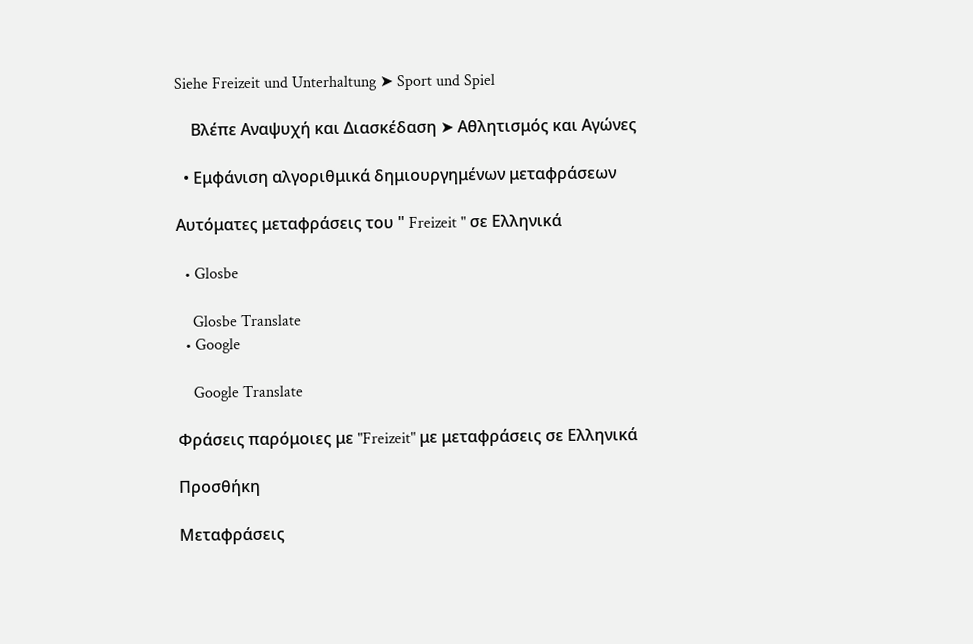Siehe Freizeit und Unterhaltung ➤ Sport und Spiel

    Βλέπε Αναψυχή και Διασκέδαση ➤ Αθλητισμός και Αγώνες

  • Εμφάνιση αλγοριθμικά δημιουργημένων μεταφράσεων

Αυτόματες μεταφράσεις του " Freizeit " σε Ελληνικά

  • Glosbe

    Glosbe Translate
  • Google

    Google Translate

Φράσεις παρόμοιες με "Freizeit" με μεταφράσεις σε Ελληνικά

Προσθήκη

Μεταφράσεις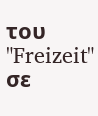του "Freizeit" σε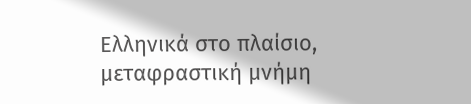Ελληνικά στο πλαίσιο, μεταφραστική μνήμη